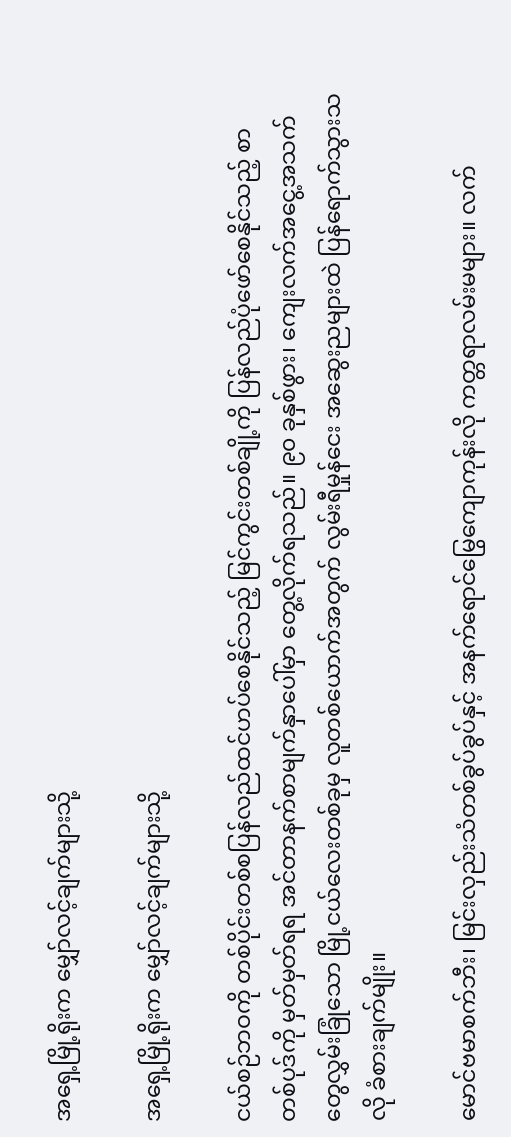အရှေ့မြို့ရိုးက မျှော်လင့်ချက်များသို့

အရှေ့မြို့ရိုးက မျှော်လင့်ချက်များသို့

ငယ်စဉ်ဘဝကို တစ်ပိုင်းတစ်စပြန်လည်ထင်ဟပ်စေနိုင်သည့် မြင်ကွင်းတစ်ချို့ကို ပြန်လည်ပုံဖော်စေနိုင်သည့် စာတစ်ပုဒ်ကို မှတ်မှတ်ရရ အင်တာနက်စာမျက်နှာပေါ်မှာ တွေ့လိုက်ရသည်။ ၉၀ ခုနှစ်ဖွား၊ ကျေးလက်အငွေ့အသက်တွေလွှမ်းခြုံသော မြို့ငယ်လေးတစ်ခုမှ လူတစ်ယောက်အတွက် လွမ်းရီမှုန်ငေး အဆွေးညများထဲ ပြန်ရောက်သွားသလို ခံစားချက်မျိုး။

မောင်ဗမာစက်ဘီး၊ မြင်းလှည်းသံတစ်ခွပ်ခွပ်နှင့် အနက်ရောင်မြွေကျောကုန်းလို ကတ္တရာလမ်းမများ။ လက်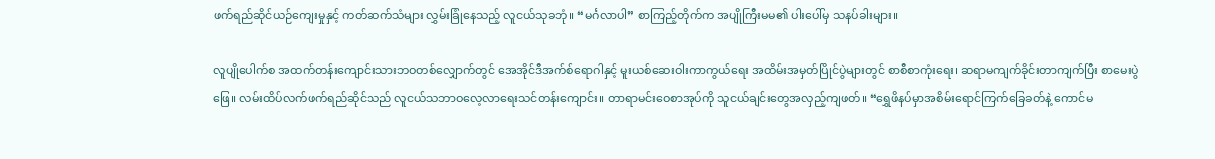ဖက်ရည်ဆိုင်ယဉ်ကျေးမှုနှင့် ကတ်ဆက်သံများ လွှမ်းခြုံနေသည့် လူငယ်သုခဘုံ။ “မင်္ဂလာပါ” စာကြည့်တိုက်က အပျိုကြီးမမ၏ ပါးပေါ်မှ သနပ်ခါးများ။

လူပျို‌ပေါက်စ အထက်တန်းကျောင်းသားဘဝတစ်လျှောက်တွင် အေအိုင်ဒီအက်စ်ရောဂါနှင့် မူးယစ်ဆေးဝါးကာကွယ်ရေး အထိမ်းအမှတ်ပြိုင်ပွဲများတွင် စာစီစာကုံးရေး၊ ဆရာမကျက်ခိုင်းတာကျက်ပြီး စာမေးပွဲဖြေ။ လမ်းထိပ်လက်ဖက်ရည်ဆိုင်သည် လူငယ်သဘာဝလေ့လာရေးသင်တန်းကျောင်း။ တာရာမင်းဝေစာအုပ်ကို သူငယ်ချင်းတွေအလှည့်ကျဖတ်။ “ရွှေဖိနပ်မှာအစိမ်းရောင်ကြက်ခြေခတ်နဲ့ ကောင်မ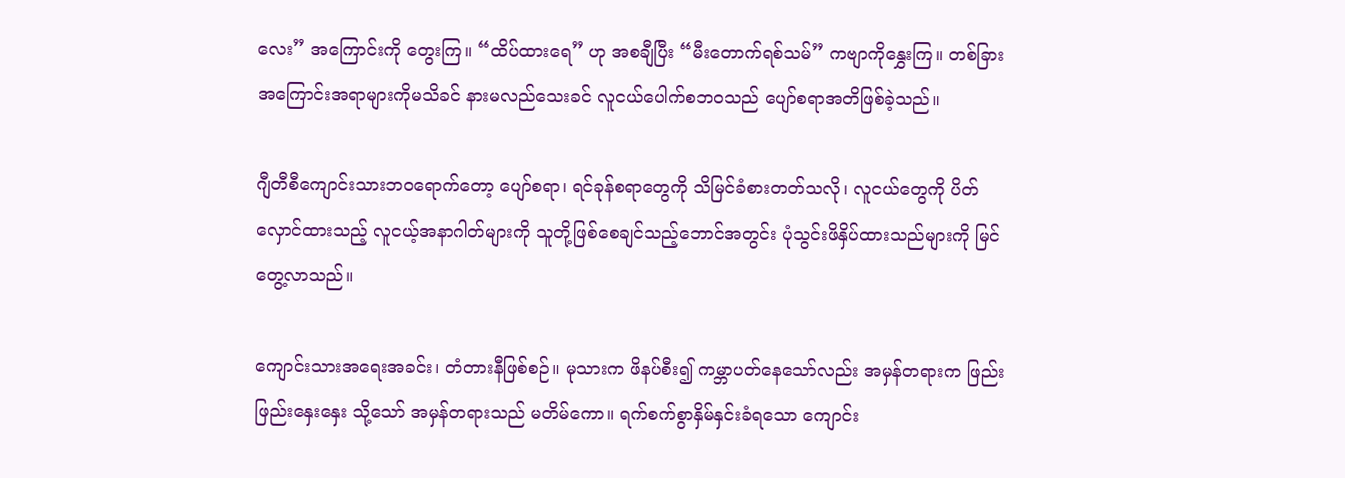လေး” အကြောင်းကို တွေးကြ။ “ထိပ်ထားရေ” ဟု အစချီပြီး “မီးတောက်ရစ်သမ်” ကဗျာကိုနွှေးကြ။ တစ်ခြားအကြောင်းအရာများကိုမသိခင် နားမလည်သေးခင် လူငယ်ပေါက်စဘဝသည် ပျော်စရာအတိဖြစ်ခဲ့သည်။

ဂျီတီစီကျောင်းသားဘဝရောက်တော့ ပျော်စရာ၊ ရင်ခုန်စရာတွေကို သိမြင်ခံစားတတ်သလို၊ လူငယ်တွေကို ပိတ်လှောင်ထားသည့် လူငယ့်အနာဂါတ်များကို သူတို့ဖြစ်စေချင်သည့်ဘောင်အတွင်း ပုံသွင်းဖိနှိပ်ထားသည်များကို မြင်တွေ့လာသည်။

ကျောင်းသားအရေးအခင်း၊ တံတားနီဖြစ်စဉ်။ မုသားက ဖိနပ်စီး၍ ကမ္ဘာပတ်နေသော်လည်း အမှန်တရားက ဖြည်းဖြည်းနှေးနှေး သို့သော် အမှန်တရားသည် မတိမ်ကော။ ရက်စက်စွာနှိမ်နှင်းခံရသော ကျောင်း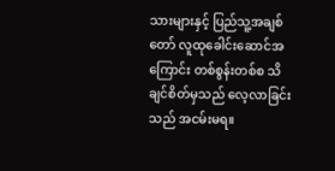သားများနှင့် ပြည်သူ့အချစ်တော် လူထုခေါင်းဆောင်အကြောင်း တစ်စွန်းတစ်စ သိချင်စိတ်မှသည် လေ့လာခြင်းသည် အငမ်းမရ။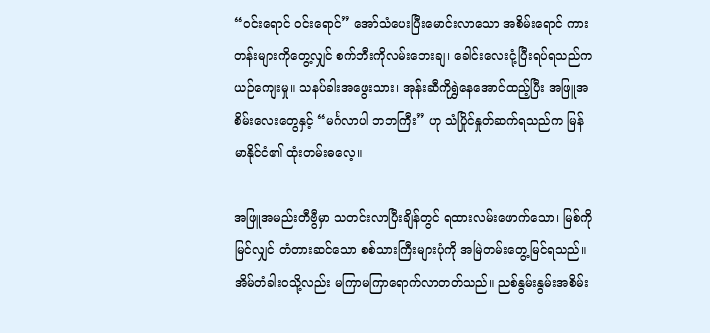“ဝင်းရောင် ဝင်းရောင်” အော်သံပေးပြီးမောင်းလာသော အစိမ်းရောင် ကားတန်းများကိုတွေ့လျှင် စက်ဘီးကိုလမ်းဘေးချ၊ ခေါင်းလေးငုံ့ပြီးရပ်ရသည်က ယဉ်ကျေးမှု။ သနပ်ခါးအဖွေးသား၊ အုန်းဆီကိုရွှဲနေအောင်ထည့်ပြီး အဖြူအစိမ်းလေးတွေနှင့် “မင်္ဂလာပါ ဘဘကြီး” ဟု သံပြိုင်နှုတ်ဆက်ရသည်က မြန်မာနိုင်ငံ၏ ထုံးတမ်းဓလေ့။

အဖြူအမည်းတီဗွီမှာ သတင်းလာပြီးချိန်တွင် ရထားလမ်းဖောက်သော၊ မြစ်ကိုမြင်လျှင် တံတားဆင်သော စစ်သားကြီးများပုံကို အမြဲတမ်းတွေ့မြင်ရသည်။ အိမ်တံခါးဝသို့လည်း မကြာမကြာရောက်လာတတ်သည်။ ညစ်နွမ်းနွမ်းအစိမ်း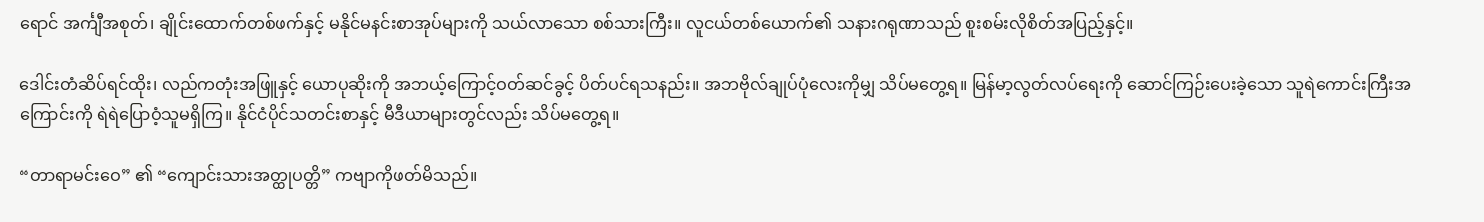ရောင် အင်္ကျီအစုတ်၊ ချိုင်းထောက်တစ်ဖက်နှင့် မနိုင်မနင်းစာအုပ်များကို သယ်လာသော စစ်သားကြီး။ လူငယ်တစ်ယောက်၏ သနားဂရုဏာသည် စူးစမ်းလိုစိတ်အပြည့်နှင့်။

ဒေါင်းတံဆိပ်ရင်ထိုး၊ လည်ကတုံးအဖြူနှင့် ယောပုဆိုးကို အဘယ့်ကြောင့်ဝတ်ဆင်ခွင့် ပိတ်ပင်ရသနည်း။ အဘဗိုလ်ချုပ်ပုံလေးကိုမျှ သိပ်မတွေ့ရ။ မြန်မာ့လွတ်လပ်ရေးကို ဆောင်ကြဉ်းပေးခဲ့သော သူရဲကောင်းကြီးအကြောင်းကို ရဲရဲပြောဝံ့သူမရှိကြ။ နိုင်ငံပိုင်သတင်းစာနှင့် မီဒီယာများတွင်လည်း သိပ်မတွေ့ရ။

“တာရာမင်းဝေ” ၏ “ကျောင်းသားအတ္ထုပတ္တိ” ကဗျာကိုဖတ်မိသည်။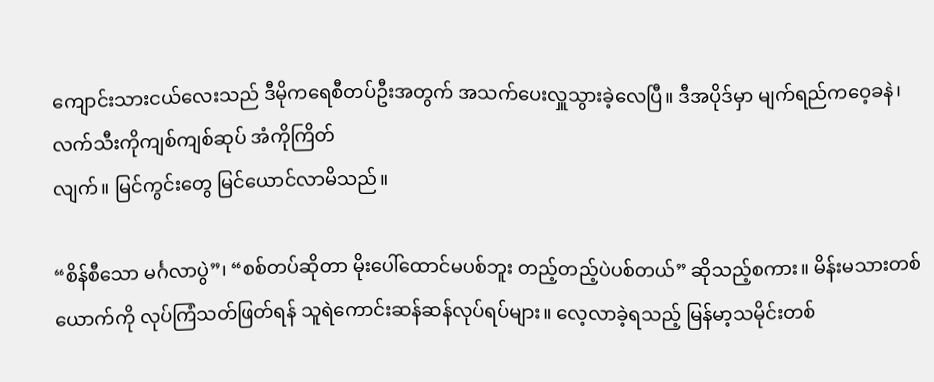ကျောင်းသားငယ်လေးသည် ဒီမိုကရေစီတပ်ဦးအတွက် အသက်ပေးလှူသွားခဲ့လေပြီ။ ဒီအပိုဒ်မှာ မျက်ရည်ကဝေ့ခနဲ၊ လက်သီးကိုကျစ်ကျစ်ဆုပ် အံကိုကြိတ်
လျက်။ မြင်ကွင်းတွေ မြင်ယောင်လာမိသည်။

“စိန်စီသော မင်္ဂလာပွဲ”၊ “စစ်တပ်ဆိုတာ မိုးပေါ်ထောင်မပစ်ဘူး တည့်တည့်ပဲပစ်တယ်” ဆိုသည့်စကား။ မိန်းမသားတစ်ယောက်ကို လုပ်ကြံသတ်ဖြတ်ရန် သူရဲကောင်းဆန်ဆန်လုပ်ရပ်များ။ လေ့လာခဲ့ရသည့် မြန်မာ့သမိုင်းတစ်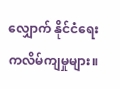လျှောက် နိုင်ငံရေးကလိမ်ကျမှုများ။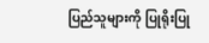ပြည်သူများကို ပြုရိုးပြု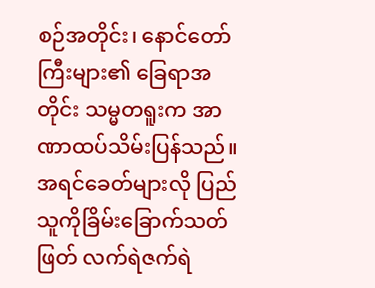စဉ်အတိုင်း၊ နောင်တော်ကြီးများ၏ ခြေရာအတိုင်း သမ္မတရူးက အာဏာထပ်သိမ်းပြန်သည်။ အရင်ခေတ်များလို ပြည်သူကိုခြိမ်းခြောက်သတ်ဖြတ် လက်ရဲဇက်ရဲ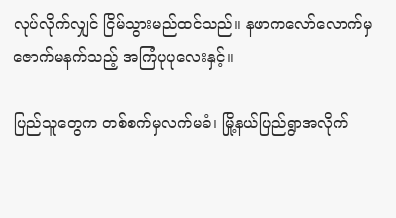လုပ်လိုက်လျှင် ငြိမ်သွားမည်ထင်သည်။ နဖာကလော်လောက်မှ ဇောက်မနက်သည့် အကြံပုပုလေးနှင့်။

ပြည်သူတွေက တစ်စက်မှလက်မခံ၊ မြို့နယ်ပြည်ရွာအလိုက်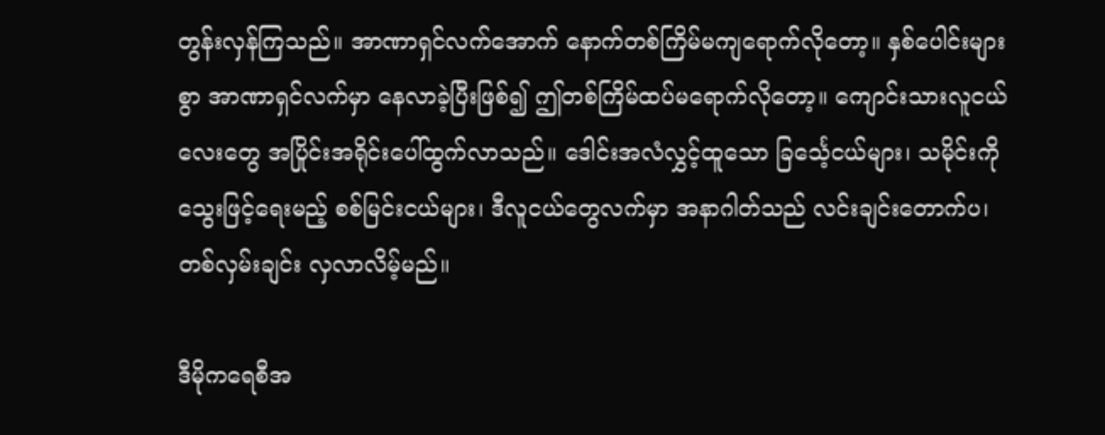တွန်းလှန်ကြသည်။ အာဏာရှင်လက်အောက် နောက်တစ်ကြိမ်မကျရောက်လိုတော့။ နှစ်ပေါင်းများစွာ အာဏာရှင်လက်မှာ နေလာခဲ့ပြီးဖြစ်၍ ဤတစ်ကြိမ်ထပ်မရောက်လိုတော့။ ကျောင်းသားလူငယ်လေးတွေ အပြိုင်းအရိုင်းပေါ်ထွက်လာသည်။ ဒေါင်းအလံလွှင့်ထူသော ခြင်္သေ့ငယ်များ၊ သမိုင်းကိုသွေးဖြင့်ရေးမည့် စစ်မြင်းငယ်များ၊ ဒီလူငယ်တွေလက်မှာ အနာဂါတ်သည် လင်းချင်းတောက်ပ၊ တစ်လှမ်းချင်း လှလာလိမ့်မည်။

ဒီမိုကရေစီအ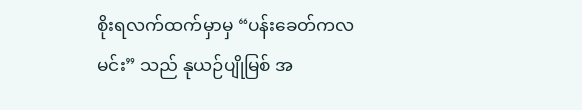စိုးရလက်ထက်မှာမှ “ပန်းခေတ်ကလမင်း” သည် နုယဉ်ပျိုမြစ် အ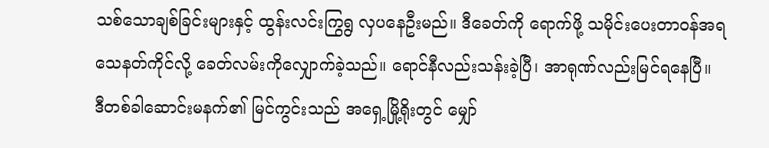သစ်သောချစ်ခြင်းများနှင့် ထွန်းလင်းကြွရွ လှပနေဦးမည်။ ဒီခေတ်ကို ရောက်ဖို့ သမိုင်းပေးတာဝန်အရ သေနတ်ကိုင်လို့ ခေတ်လမ်းကိုလျှောက်ခဲ့သည်။ ရောင်နီလည်းသန်းခဲ့ပြီ၊ အာရုဏ်လည်းမြင်ရနေပြီ။ ဒီတစ်ခါဆောင်းမနက်၏ မြင်ကွင်းသည် အရှေ့မြို့ရိုးတွင် မျှော်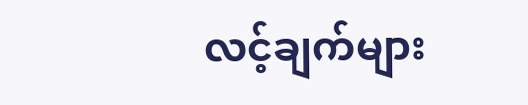လင့်ချက်များ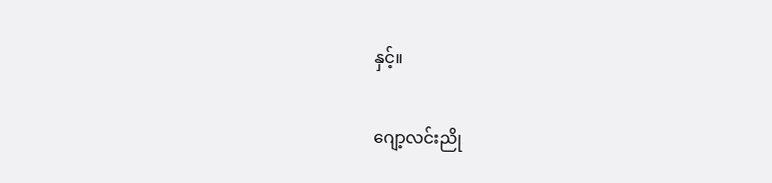နှင့်။

ဂျော့လင်းညို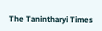The Tanintharyi Times